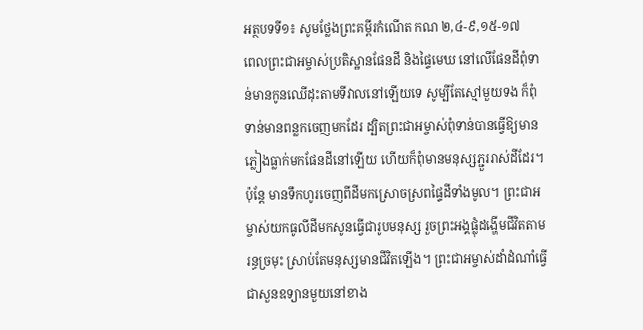អត្ថបទទី១៖ សូមថ្លែងព្រះគម្ពីរកំណើត កណ ២,៤-៩,១៥-១៧
ពេលព្រះជាអម្ចាស់ប្រតិស្ឋានផែនដី និងផ្ទៃមេឃ នៅលើផែនដីពុំទាន់មានកូនឈើដុះតាមទីវាលនៅឡើយទេ សូម្បីតែស្មៅមួយទង ក៏ពុំទាន់មានពន្លកចេញមកដែរ ដ្បិតព្រះជាអម្ចាស់ពុំទាន់បានធ្វើឱ្យមានភ្លៀងធ្លាក់មកផែនដីនៅឡើយ ហើយក៏ពុំមានមនុស្សភ្ជួររាស់ដីដែរ។ ប៉ុន្តែ មានទឹកហូរចេញពីដីមកស្រោចស្រពផ្ទៃដីទាំងមូល។ ព្រះជាអម្ចាស់យកធូលីដីមកសូនធ្វើជារូបមនុស្ស រួចព្រះអង្គផ្លុំដង្ហើមជីវិតតាមរន្ធច្រមុះ ស្រាប់តែមនុស្សមានជីវិតឡើង។ ព្រះជាអម្ចាស់ដាំដំណាំធ្វើជាសួនឧទ្យានមួយនៅខាង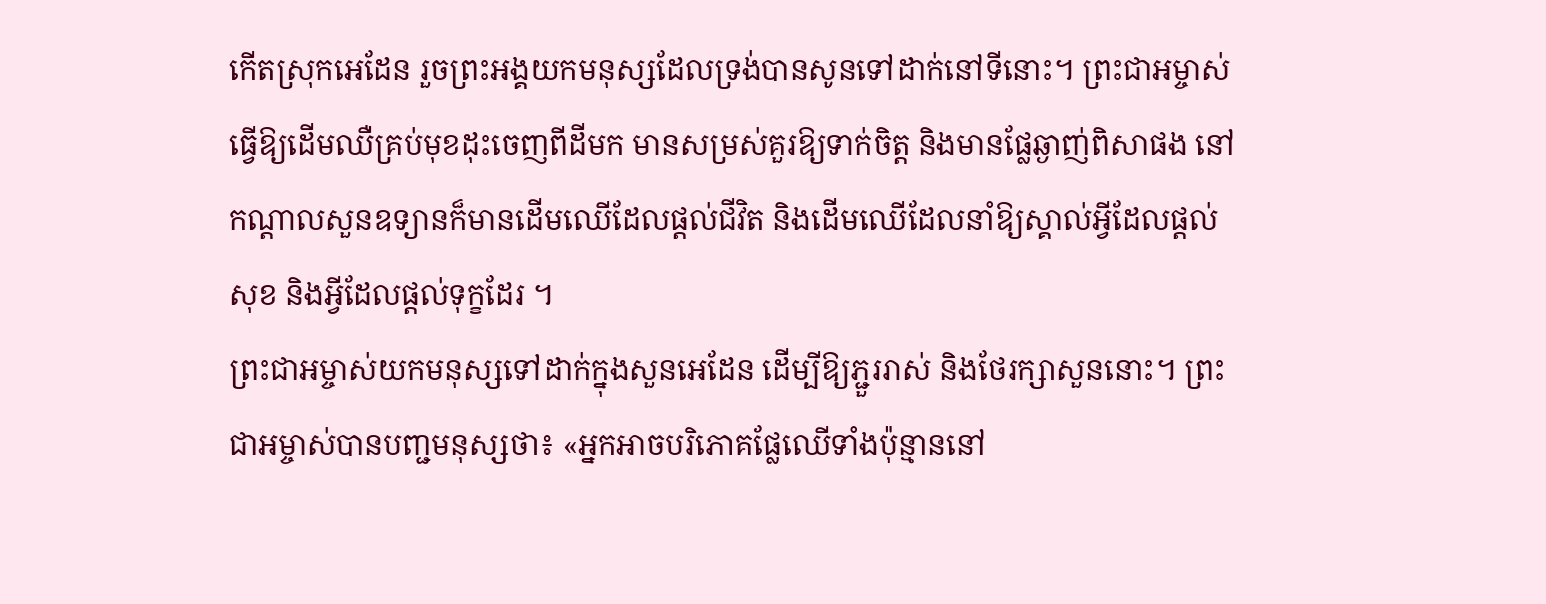កើតស្រុកអេដែន រួចព្រះអង្គយកមនុស្សដែលទ្រង់បានសូនទៅដាក់នៅទីនោះ។ ព្រះជាអម្ចាស់ធ្វើឱ្យដើមឈឺគ្រប់មុខដុះចេញពីដីមក មានសម្រស់គួរឱ្យទាក់ចិត្ត និងមានផ្លែឆ្ងាញ់ពិសាផង នៅកណ្តាលសួនឧទ្យានក៏មានដើមឈើដែលផ្តល់ជីវិត និងដើមឈើដែលនាំឱ្យស្គាល់អ្វីដែលផ្តល់សុខ និងអ្វីដែលផ្តល់ទុក្ខដែរ ។
ព្រះជាអម្ចាស់យកមនុស្សទៅដាក់ក្នុងសួនអេដែន ដើម្បីឱ្យភ្ជួររាស់ និងថែរក្សាសួននោះ។ ព្រះជាអម្ចាស់បានបញ្ជមនុស្សថា៖ «អ្នកអាចបរិភោគផ្លែឈើទាំងប៉ុន្មាននៅ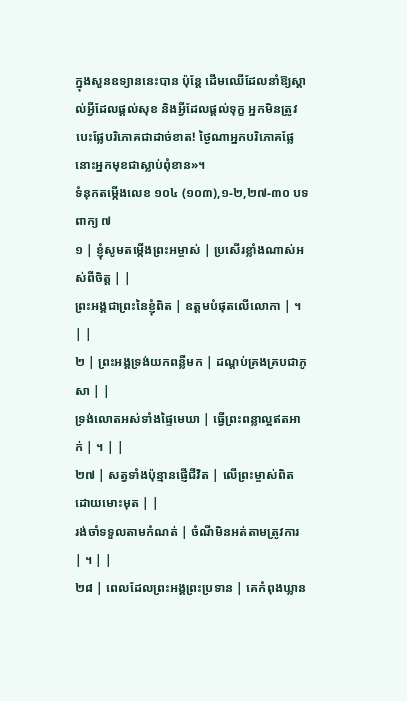ក្នុងសួនឧទ្យាននេះបាន ប៉ុន្តែ ដើមឈើដែលនាំឱ្យស្គាល់អ្វីដែលផ្តល់សុខ និងអ្វីដែលផ្តល់ទុក្ខ អ្នកមិនត្រូវបេះផ្លែបរិភោគជាដាច់ខាត! ថ្ងៃណាអ្នកបរិភោគផ្លែនោះអ្នកមុខជាស្លាប់ពុំខាន»។
ទំនុកតម្កើងលេខ ១០៤ (១០៣),១-២,២៧-៣០ បទពាក្យ ៧
១ | ខ្ញុំសូមតម្កើងព្រះអម្ចាស់ | ប្រសើរខ្លាំងណាស់អស់ពីចិត្ត | |
ព្រះអង្គជាព្រះនៃខ្ញុំពិត | ឧត្តមបំផុតលើលោកា | ។ | |
២ | ព្រះអង្គទ្រង់យកពន្លឺមក | ដណ្តប់គ្រងគ្របជាភូសា | |
ទ្រង់លោតអស់ទាំងផ្ទៃមេឃា | ធ្វើព្រះពន្លាល្អឥតអាក់ | ។ | |
២៧ | សត្វទាំងប៉ុន្មានផ្ញើជីវិត | លើព្រះម្ចាស់ពិតដោយមោះមុត | |
រង់ចាំទទួលតាមកំណត់ | ចំណីមិនអត់តាមត្រូវការ | ។ | |
២៨ | ពេលដែលព្រះអង្គព្រះប្រទាន | គេកំពុងឃ្លាន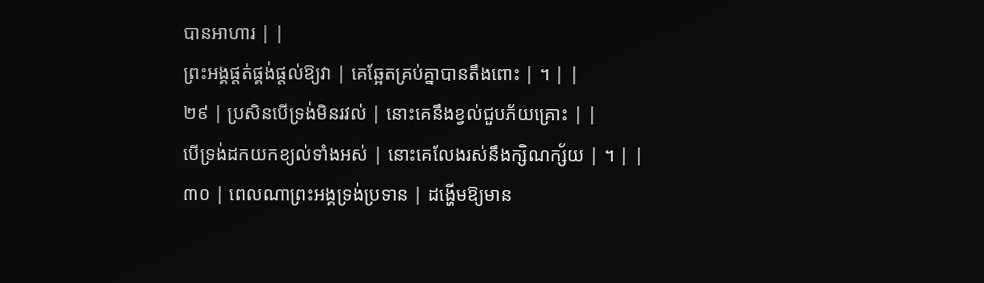បានអាហារ | |
ព្រះអង្គផ្តត់ផ្គង់ផ្តល់ឱ្យវា | គេឆ្អែតគ្រប់គ្នាបានតឹងពោះ | ។ | |
២៩ | ប្រសិនបើទ្រង់មិនរវល់ | នោះគេនឹងខ្វល់ជួបភ័យគ្រោះ | |
បើទ្រង់ដកយកខ្យល់ទាំងអស់ | នោះគេលែងរស់នឹងក្សិណក្ស័យ | ។ | |
៣០ | ពេលណាព្រះអង្គទ្រង់ប្រទាន | ដង្ហើមឱ្យមាន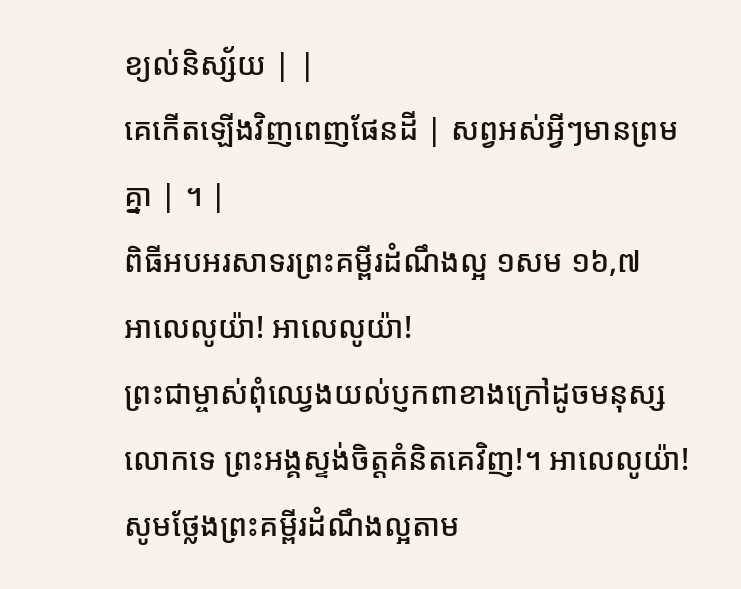ខ្យល់និស្ស័យ | |
គេកើតឡើងវិញពេញផែនដី | សព្វអស់អ្វីៗមានព្រមគ្នា | ។ |
ពិធីអបអរសាទរព្រះគម្ពីរដំណឹងល្អ ១សម ១៦,៧
អាលេលូយ៉ា! អាលេលូយ៉ា!
ព្រះជាម្ចាស់ពុំឈ្វេងយល់ប្ញកពាខាងក្រៅដូចមនុស្សលោកទេ ព្រះអង្គស្ទង់ចិត្តគំនិតគេវិញ!។ អាលេលូយ៉ា!
សូមថ្លែងព្រះគម្ពីរដំណឹងល្អតាម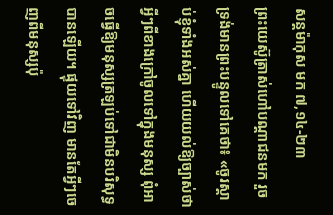សន្តម៉ាកុស មក ៧,១៤-២៣
ព្រះយេស៊ូត្រាស់ហៅបណ្តាជនមក រួចទ្រង់មានព្រះបន្ទូលទៅគេថា៖ «ចូរស្តាប់ខ្ញុំទាំងអស់គ្នា ហើយយល់ឱ្យច្បាស់ថា អ្វីៗពីខាងក្រៅចូលទៅក្នុងមនុស្ស ពុំអាចធ្វើឱ្យមនុស្សត្រឡប់ទៅជាមិនបរិសុទ្ធបានឡើយ។ ផ្ទុយទៅវិញ មានតែអ្វីៗចេញពីមនុស្សប៉ុ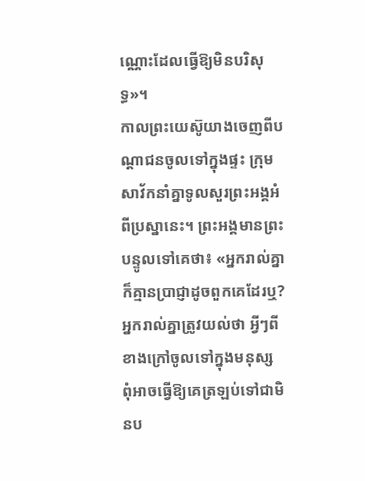ណ្ណោះដែលធ្វើឱ្យមិនបរិសុទ្ធ»។
កាលព្រះយេស៊ូយាងចេញពីបណ្តាជនចូលទៅក្នុងផ្ទះ ក្រុមសាវ័កនាំគ្នាទូលសួរព្រះអង្គអំពីប្រស្នានេះ។ ព្រះអង្គមានព្រះបន្ទូលទៅគេថា៖ «អ្នករាល់គ្នាក៏គ្មានប្រាជ្ញាដូចពួកគេដែរឬ? អ្នករាល់គ្នាត្រូវយល់ថា អ្វីៗពីខាងក្រៅចូលទៅក្នុងមនុស្ស ពុំអាចធ្វើឱ្យគេត្រឡប់ទៅជាមិនប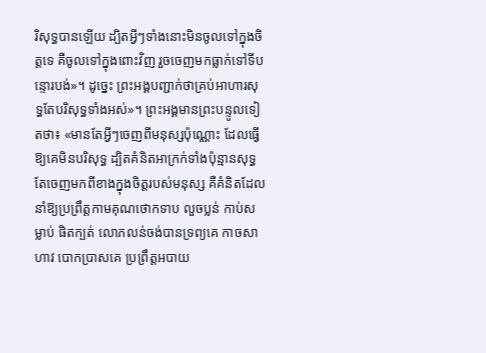រិសុទ្ធបានឡើយ ដ្បិតអ្វីៗទាំងនោះមិនចូលទៅក្នុងចិត្តទេ គឺចូលទៅក្នុងពោះវិញ រួចចេញមកធ្លាក់ទៅទីបន្ទោរបង់»។ ដូច្នេះ ព្រះអង្គបញ្ជាក់ថាគ្រប់អាហារសុទ្ធតែបរិសុទ្ធទាំងអស់»។ ព្រះអង្គមានព្រះបន្ទូលទៀតថា៖ «មានតែអ្វីៗចេញពីមនុស្សប៉ុណ្ណោះ ដែលធ្វើឱ្យគេមិនបរិសុទ្ធ ដ្បិតគំនិតអាក្រក់ទាំងប៉ុន្មានសុទ្ធតែចេញមកពីខាងក្នុងចិត្តរបស់មនុស្ស គឺគំនិតដែលនាំឱ្យប្រព្រឹត្តកាមគុណថោកទាប លួចប្លន់ កាប់សម្លាប់ ផិតក្បត់ លោភលន់ចង់បានទ្រព្យគេ កាចសាហាវ បោកប្រាសគេ ប្រព្រឹត្តអបាយ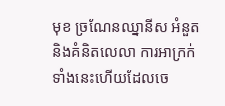មុខ ច្រណែនឈ្នានីស អំនួត និងគំនិតលេលា ការអាក្រក់ទាំងនេះហើយដែលចេ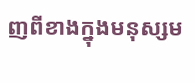ញពីខាងក្នុងមនុស្សម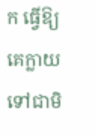ក ធ្វើឱ្យគេក្លាយទៅជាមិ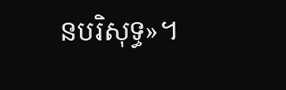នបរិសុទ្ធ»។